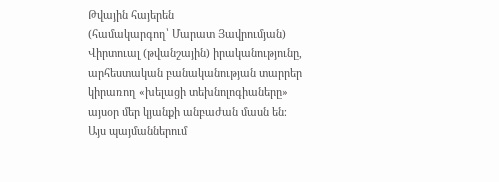Թվային հայերեն
(համակարգող՝ Մարատ Յավրումյան)
Վիրտուալ (թվանշային) իրականությունը, արհեստական բանականության տարրեր կիրառող «խելացի տեխնոլոգիաները» այսօր մեր կյանքի անբաժան մասն են։ Այս պայմաններում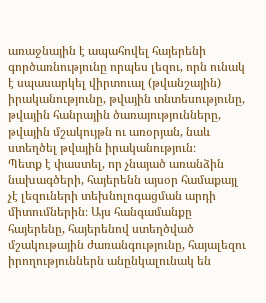առաջնային է ապահովել հայերենի գործառնությունը որպես լեզու, որն ունակ է սպասարկել վիրտուալ (թվանշային) իրականությունը, թվային տնտեսությունը, թվային հանրային ծառայությունները, թվային մշակույթն ու առօրյան, նաև ստեղծել թվային իրականություն։
Պետք է փաստել, որ չնայած առանձին նախագծերի, հայերենն այսօր համաքայլ չէ լեզուների տեխնոլոգացման արդի միտումներին։ Այս հանգամանքը հայերենը, հայերենով ստեղծված մշակութային ժառանգությունը, հայալեզու իրողություններն անընկալունակ են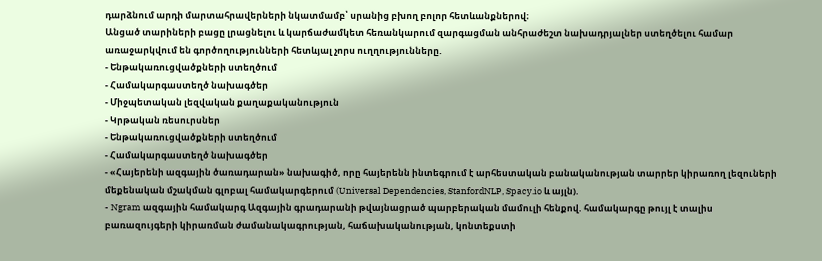դարձնում արդի մարտահրավերների նկատմամբ՝ սրանից բխող բոլոր հետևանքներով։
Անցած տարիների բացը լրացնելու և կարճաժամկետ հեռանկարում զարգացման անհրաժեշտ նախադրյալներ ստեղծելու համար առաջարկվում են գործողությունների հետևյալ չորս ուղղությունները.
- Ենթակառուցվածքների ստեղծում
- Համակարգաստեղծ նախագծեր
- Միջպետական լեզվական քաղաքականություն
- Կրթական ռեսուրսներ
- Ենթակառուցվածքների ստեղծում
- Համակարգաստեղծ նախագծեր
- «Հայերենի ազգային ծառադարան» նախագիծ, որը հայերենն ինտեգրում է արհեստական բանականության տարրեր կիրառող լեզուների մեքենական մշակման գլոբալ համակարգերում (Universal Dependencies, StanfordNLP, Spacy.io և այլն).
- Ngram ազգային համակարգ Ազգային գրադարանի թվայնացրած պարբերական մամուլի հենքով. համակարգը թույլ է տալիս բառազույգերի կիրառման ժամանակագրության, հաճախականության, կոնտեքստի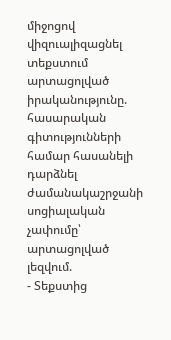միջոցով վիզուալիզացնել տեքստում արտացոլված իրականությունը. հասարական գիտությունների համար հասանելի դարձնել ժամանակաշրջանի սոցիալական չափումը՝ արտացոլված լեզվում.
- Տեքստից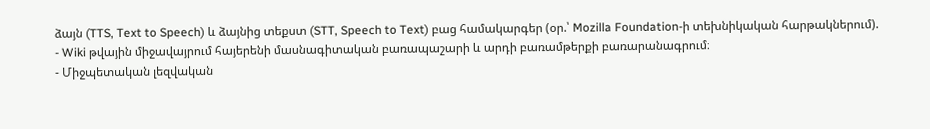ձայն (TTS, Text to Speech) և ձայնից տեքստ (STT, Speech to Text) բաց համակարգեր (օր.՝ Mozilla Foundation-ի տեխնիկական հարթակներում).
- Wiki թվային միջավայրում հայերենի մասնագիտական բառապաշարի և արդի բառամթերքի բառարանագրում։
- Միջպետական լեզվական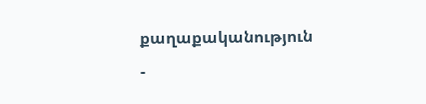քաղաքականություն
-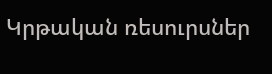Կրթական ռեսուրսներ